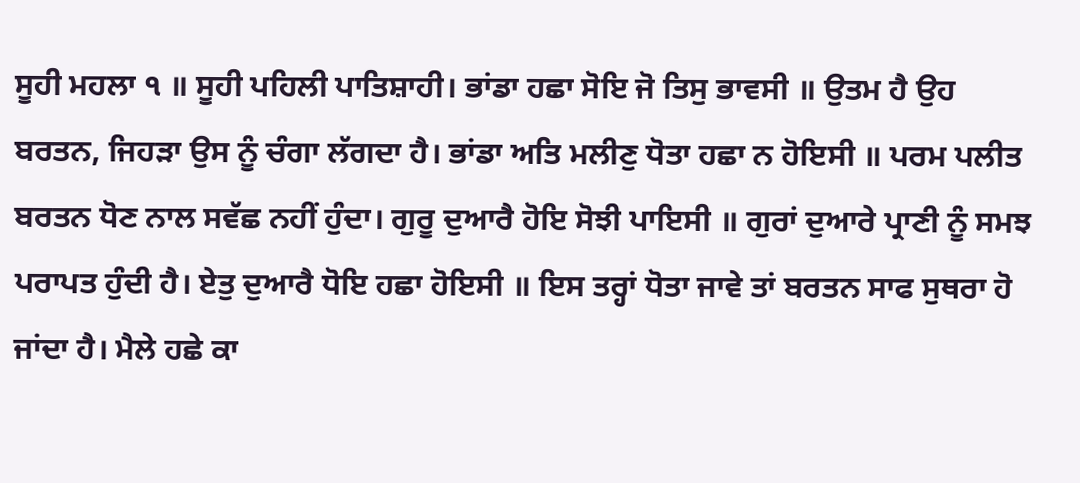ਸੂਹੀ ਮਹਲਾ ੧ ॥ ਸੂਹੀ ਪਹਿਲੀ ਪਾਤਿਸ਼ਾਹੀ। ਭਾਂਡਾ ਹਛਾ ਸੋਇ ਜੋ ਤਿਸੁ ਭਾਵਸੀ ॥ ਉਤਮ ਹੈ ਉਹ ਬਰਤਨ, ਜਿਹੜਾ ਉਸ ਨੂੰ ਚੰਗਾ ਲੱਗਦਾ ਹੈ। ਭਾਂਡਾ ਅਤਿ ਮਲੀਣੁ ਧੋਤਾ ਹਛਾ ਨ ਹੋਇਸੀ ॥ ਪਰਮ ਪਲੀਤ ਬਰਤਨ ਧੋਣ ਨਾਲ ਸਵੱਛ ਨਹੀਂ ਹੁੰਦਾ। ਗੁਰੂ ਦੁਆਰੈ ਹੋਇ ਸੋਝੀ ਪਾਇਸੀ ॥ ਗੁਰਾਂ ਦੁਆਰੇ ਪ੍ਰਾਣੀ ਨੂੰ ਸਮਝ ਪਰਾਪਤ ਹੁੰਦੀ ਹੈ। ਏਤੁ ਦੁਆਰੈ ਧੋਇ ਹਛਾ ਹੋਇਸੀ ॥ ਇਸ ਤਰ੍ਹਾਂ ਧੋਤਾ ਜਾਵੇ ਤਾਂ ਬਰਤਨ ਸਾਫ ਸੁਥਰਾ ਹੋ ਜਾਂਦਾ ਹੈ। ਮੈਲੇ ਹਛੇ ਕਾ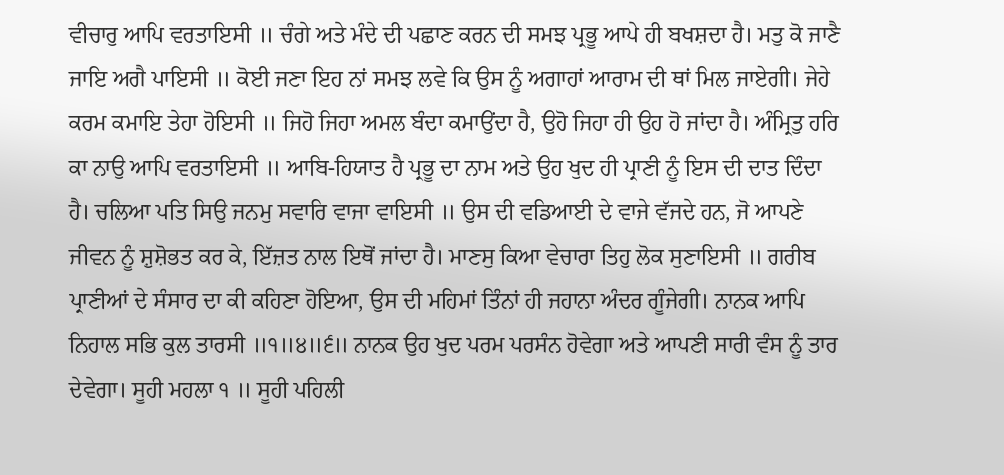ਵੀਚਾਰੁ ਆਪਿ ਵਰਤਾਇਸੀ ॥ ਚੰਗੇ ਅਤੇ ਮੰਦੇ ਦੀ ਪਛਾਣ ਕਰਨ ਦੀ ਸਮਝ ਪ੍ਰਭੂ ਆਪੇ ਹੀ ਬਖਸ਼ਦਾ ਹੈ। ਮਤੁ ਕੋ ਜਾਣੈ ਜਾਇ ਅਗੈ ਪਾਇਸੀ ॥ ਕੋਈ ਜਣਾ ਇਹ ਨਾਂ ਸਮਝ ਲਵੇ ਕਿ ਉਸ ਨੂੰ ਅਗਾਹਾਂ ਆਰਾਮ ਦੀ ਥਾਂ ਮਿਲ ਜਾਏਗੀ। ਜੇਹੇ ਕਰਮ ਕਮਾਇ ਤੇਹਾ ਹੋਇਸੀ ॥ ਜਿਹੋ ਜਿਹਾ ਅਮਲ ਬੰਦਾ ਕਮਾਉਂਦਾ ਹੈ, ਉਹੋ ਜਿਹਾ ਹੀ ਉਹ ਹੋ ਜਾਂਦਾ ਹੈ। ਅੰਮ੍ਰਿਤੁ ਹਰਿ ਕਾ ਨਾਉ ਆਪਿ ਵਰਤਾਇਸੀ ॥ ਆਬਿ-ਹਿਯਾਤ ਹੈ ਪ੍ਰਭੂ ਦਾ ਨਾਮ ਅਤੇ ਉਹ ਖੁਦ ਹੀ ਪ੍ਰਾਣੀ ਨੂੰ ਇਸ ਦੀ ਦਾਤ ਦਿੰਦਾ ਹੈ। ਚਲਿਆ ਪਤਿ ਸਿਉ ਜਨਮੁ ਸਵਾਰਿ ਵਾਜਾ ਵਾਇਸੀ ॥ ਉਸ ਦੀ ਵਡਿਆਈ ਦੇ ਵਾਜੇ ਵੱਜਦੇ ਹਨ, ਜੋ ਆਪਣੇ ਜੀਵਨ ਨੂੰ ਸ਼ੁਸ਼ੋਭਤ ਕਰ ਕੇ, ਇੱਜ਼ਤ ਨਾਲ ਇਥੋਂ ਜਾਂਦਾ ਹੈ। ਮਾਣਸੁ ਕਿਆ ਵੇਚਾਰਾ ਤਿਹੁ ਲੋਕ ਸੁਣਾਇਸੀ ॥ ਗਰੀਬ ਪ੍ਰਾਣੀਆਂ ਦੇ ਸੰਸਾਰ ਦਾ ਕੀ ਕਹਿਣਾ ਹੋਇਆ, ਉਸ ਦੀ ਮਹਿਮਾਂ ਤਿੰਨਾਂ ਹੀ ਜਹਾਨਾ ਅੰਦਰ ਗੂੰਜੇਗੀ। ਨਾਨਕ ਆਪਿ ਨਿਹਾਲ ਸਭਿ ਕੁਲ ਤਾਰਸੀ ॥੧॥੪॥੬॥ ਨਾਨਕ ਉਹ ਖੁਦ ਪਰਮ ਪਰਸੰਨ ਹੋਵੇਗਾ ਅਤੇ ਆਪਣੀ ਸਾਰੀ ਵੰਸ ਨੂੰ ਤਾਰ ਦੇਵੇਗਾ। ਸੂਹੀ ਮਹਲਾ ੧ ॥ ਸੂਹੀ ਪਹਿਲੀ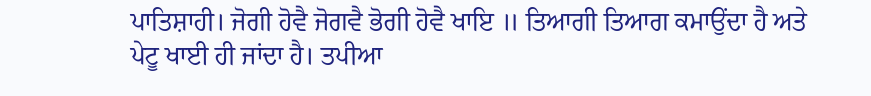ਪਾਤਿਸ਼ਾਹੀ। ਜੋਗੀ ਹੋਵੈ ਜੋਗਵੈ ਭੋਗੀ ਹੋਵੈ ਖਾਇ ॥ ਤਿਆਗੀ ਤਿਆਗ ਕਮਾਉਂਦਾ ਹੈ ਅਤੇ ਪੇਟੂ ਖਾਈ ਹੀ ਜਾਂਦਾ ਹੈ। ਤਪੀਆ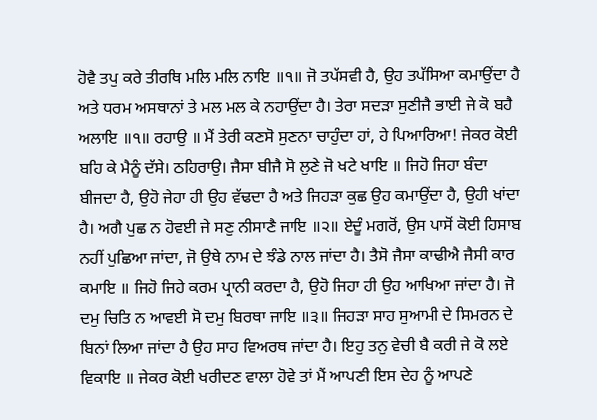ਹੋਵੈ ਤਪੁ ਕਰੇ ਤੀਰਥਿ ਮਲਿ ਮਲਿ ਨਾਇ ॥੧॥ ਜੋ ਤਪੱਸਵੀ ਹੈ, ਉਹ ਤਪੱਸਿਆ ਕਮਾਉਂਦਾ ਹੈ ਅਤੇ ਧਰਮ ਅਸਥਾਨਾਂ ਤੇ ਮਲ ਮਲ ਕੇ ਨਹਾਉਂਦਾ ਹੈ। ਤੇਰਾ ਸਦੜਾ ਸੁਣੀਜੈ ਭਾਈ ਜੇ ਕੋ ਬਹੈ ਅਲਾਇ ॥੧॥ ਰਹਾਉ ॥ ਮੈਂ ਤੇਰੀ ਕਣਸੋ ਸੁਣਨਾ ਚਾਹੁੰਦਾ ਹਾਂ, ਹੇ ਪਿਆਰਿਆ! ਜੇਕਰ ਕੋਈ ਬਹਿ ਕੇ ਮੈਨੂੰ ਦੱਸੇ। ਠਹਿਰਾਉ। ਜੈਸਾ ਬੀਜੈ ਸੋ ਲੁਣੇ ਜੋ ਖਟੇ ਖਾਇ ॥ ਜਿਹੋ ਜਿਹਾ ਬੰਦਾ ਬੀਜਦਾ ਹੈ, ਉਹੋ ਜੇਹਾ ਹੀ ਉਹ ਵੱਢਦਾ ਹੈ ਅਤੇ ਜਿਹੜਾ ਕੁਛ ਉਹ ਕਮਾਉਂਦਾ ਹੈ, ਉਹੀ ਖਾਂਦਾ ਹੈ। ਅਗੈ ਪੁਛ ਨ ਹੋਵਈ ਜੇ ਸਣੁ ਨੀਸਾਣੈ ਜਾਇ ॥੨॥ ਏਦੂੰ ਮਗਰੋਂ, ਉਸ ਪਾਸੋਂ ਕੋਈ ਹਿਸਾਬ ਨਹੀਂ ਪੁਛਿਆ ਜਾਂਦਾ, ਜੋ ਉਥੇ ਨਾਮ ਦੇ ਝੰਡੇ ਨਾਲ ਜਾਂਦਾ ਹੈ। ਤੈਸੋ ਜੈਸਾ ਕਾਢੀਐ ਜੈਸੀ ਕਾਰ ਕਮਾਇ ॥ ਜਿਹੋ ਜਿਹੇ ਕਰਮ ਪ੍ਰਾਨੀ ਕਰਦਾ ਹੈ, ਉਹੋ ਜਿਹਾ ਹੀ ਉਹ ਆਖਿਆ ਜਾਂਦਾ ਹੈ। ਜੋ ਦਮੁ ਚਿਤਿ ਨ ਆਵਈ ਸੋ ਦਮੁ ਬਿਰਥਾ ਜਾਇ ॥੩॥ ਜਿਹੜਾ ਸਾਹ ਸੁਆਮੀ ਦੇ ਸਿਮਰਨ ਦੇ ਬਿਨਾਂ ਲਿਆ ਜਾਂਦਾ ਹੈ ਉਹ ਸਾਹ ਵਿਅਰਥ ਜਾਂਦਾ ਹੈ। ਇਹੁ ਤਨੁ ਵੇਚੀ ਬੈ ਕਰੀ ਜੇ ਕੋ ਲਏ ਵਿਕਾਇ ॥ ਜੇਕਰ ਕੋਈ ਖਰੀਦਣ ਵਾਲਾ ਹੋਵੇ ਤਾਂ ਮੈਂ ਆਪਣੀ ਇਸ ਦੇਹ ਨੂੰ ਆਪਣੇ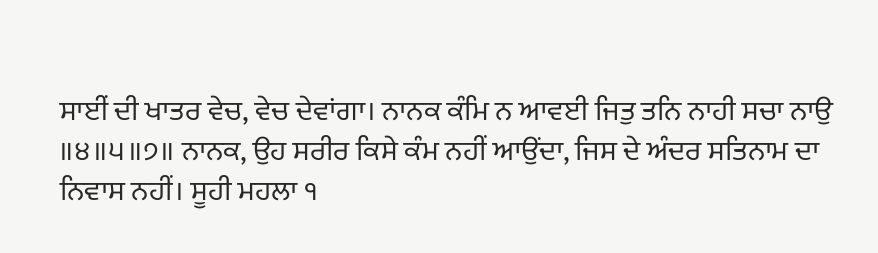ਸਾਈਂ ਦੀ ਖਾਤਰ ਵੇਚ, ਵੇਚ ਦੇਵਾਂਗਾ। ਨਾਨਕ ਕੰਮਿ ਨ ਆਵਈ ਜਿਤੁ ਤਨਿ ਨਾਹੀ ਸਚਾ ਨਾਉ ॥੪॥੫॥੭॥ ਨਾਨਕ, ਉਹ ਸਰੀਰ ਕਿਸੇ ਕੰਮ ਨਹੀਂ ਆਉਂਦਾ, ਜਿਸ ਦੇ ਅੰਦਰ ਸਤਿਨਾਮ ਦਾ ਨਿਵਾਸ ਨਹੀਂ। ਸੂਹੀ ਮਹਲਾ ੧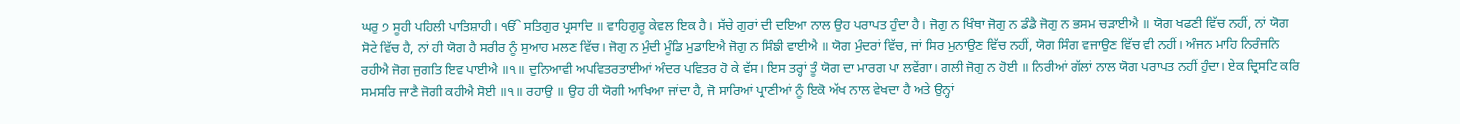ਘਰੁ ੭ ਸੂਹੀ ਪਹਿਲੀ ਪਾਤਿਸ਼ਾਹੀ। ੴ ਸਤਿਗੁਰ ਪ੍ਰਸਾਦਿ ॥ ਵਾਹਿਗੁਰੂ ਕੇਵਲ ਇਕ ਹੈ। ਸੱਚੇ ਗੁਰਾਂ ਦੀ ਦਇਆ ਨਾਲ ਉਹ ਪਰਾਪਤ ਹੁੰਦਾ ਹੈ। ਜੋਗੁ ਨ ਖਿੰਥਾ ਜੋਗੁ ਨ ਡੰਡੈ ਜੋਗੁ ਨ ਭਸਮ ਚੜਾਈਐ ॥ ਯੋਗ ਖਫਣੀ ਵਿੱਚ ਨਹੀਂ, ਨਾਂ ਯੋਗ ਸੋਟੇ ਵਿੱਚ ਹੈ, ਨਾਂ ਹੀ ਯੋਗ ਹੈ ਸਰੀਰ ਨੂੰ ਸੁਆਹ ਮਲਣ ਵਿੱਚ। ਜੋਗੁ ਨ ਮੁੰਦੀ ਮੂੰਡਿ ਮੁਡਾਇਐ ਜੋਗੁ ਨ ਸਿੰਙੀ ਵਾਈਐ ॥ ਯੋਗ ਮੁੰਦਰਾਂ ਵਿੱਚ, ਜਾਂ ਸਿਰ ਮੁਨਾਉਣ ਵਿੱਚ ਨਹੀਂ, ਯੋਗ ਸਿੰਗ ਵਜਾਉਣ ਵਿੱਚ ਵੀ ਨਹੀਂ। ਅੰਜਨ ਮਾਹਿ ਨਿਰੰਜਨਿ ਰਹੀਐ ਜੋਗ ਜੁਗਤਿ ਇਵ ਪਾਈਐ ॥੧॥ ਦੁਨਿਆਵੀ ਅਪਵਿਤਰਤਾਈਆਂ ਅੰਦਰ ਪਵਿਤਰ ਹੋ ਕੇ ਵੱਸ। ਇਸ ਤਰ੍ਹਾਂ ਤੂੰ ਯੋਗ ਦਾ ਮਾਰਗ ਪਾ ਲਵੇਂਗਾ। ਗਲੀ ਜੋਗੁ ਨ ਹੋਈ ॥ ਨਿਰੀਆਂ ਗੱਲਾਂ ਨਾਲ ਯੋਗ ਪਰਾਪਤ ਨਹੀਂ ਹੁੰਦਾ। ਏਕ ਦ੍ਰਿਸਟਿ ਕਰਿ ਸਮਸਰਿ ਜਾਣੈ ਜੋਗੀ ਕਹੀਐ ਸੋਈ ॥੧॥ ਰਹਾਉ ॥ ਉਹ ਹੀ ਯੋਗੀ ਆਖਿਆ ਜਾਂਦਾ ਹੈ, ਜੋ ਸਾਰਿਆਂ ਪ੍ਰਾਣੀਆਂ ਨੂੰ ਇਕੋ ਅੱਖ ਨਾਲ ਵੇਖਦਾ ਹੈ ਅਤੇ ਉਨ੍ਹਾਂ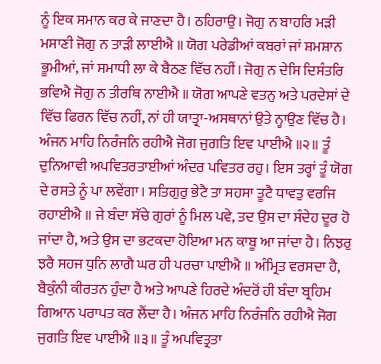ਨੂੰ ਇਕ ਸਮਾਨ ਕਰ ਕੇ ਜਾਣਦਾ ਹੈ। ਠਹਿਰਾਉ। ਜੋਗੁ ਨ ਬਾਹਰਿ ਮੜੀ ਮਸਾਣੀ ਜੋਗੁ ਨ ਤਾੜੀ ਲਾਈਐ ॥ ਯੋਗ ਪਰੇਡੀਆਂ ਕਬਰਾਂ ਜਾਂ ਸ਼ਮਸ਼ਾਨ ਭੂਮੀਆਂ, ਜਾਂ ਸਮਾਧੀ ਲਾ ਕੇ ਬੈਠਣ ਵਿੱਚ ਨਹੀਂ। ਜੋਗੁ ਨ ਦੇਸਿ ਦਿਸੰਤਰਿ ਭਵਿਐ ਜੋਗੁ ਨ ਤੀਰਥਿ ਨਾਈਐ ॥ ਯੋਗ ਆਪਣੇ ਵਤਨੁ ਅਤੇ ਪਰਦੇਸਾਂ ਦੇ ਵਿੱਚ ਫਿਰਨ ਵਿੱਚ ਨਹੀਂ, ਨਾਂ ਹੀ ਯਾਤ੍ਰਾ-ਅਸਥਾਨਾਂ ਉਤੇ ਨ੍ਹਾਉਣ ਵਿੱਚ ਹੈ। ਅੰਜਨ ਮਾਹਿ ਨਿਰੰਜਨਿ ਰਹੀਐ ਜੋਗ ਜੁਗਤਿ ਇਵ ਪਾਈਐ ॥੨॥ ਤੂੰ ਦੁਨਿਆਵੀ ਅਪਵਿਤਰਤਾਈਆਂ ਅੰਦਰ ਪਵਿਤਰ ਰਹੁ। ਇਸ ਤਰ੍ਹਾਂ ਤੂੰ ਯੋਗ ਦੇ ਰਸਤੇ ਨੂੰ ਪਾ ਲਵੇਂਗਾ। ਸਤਿਗੁਰੁ ਭੇਟੈ ਤਾ ਸਹਸਾ ਤੂਟੈ ਧਾਵਤੁ ਵਰਜਿ ਰਹਾਈਐ ॥ ਜੇ ਬੰਦਾ ਸੱਚੇ ਗੁਰਾਂ ਨੂੰ ਮਿਲ ਪਵੇ, ਤਦ ਉਸ ਦਾ ਸੰਦੇਹ ਦੂਰ ਹੋ ਜਾਂਦਾ ਹੈ, ਅਤੇ ਉਸ ਦਾ ਭਟਕਦਾ ਹੋਇਆ ਮਨ ਕਾਬੂ ਆ ਜਾਂਦਾ ਹੈ। ਨਿਝਰੁ ਝਰੈ ਸਹਜ ਧੁਨਿ ਲਾਗੈ ਘਰ ਹੀ ਪਰਚਾ ਪਾਈਐ ॥ ਅੰਮ੍ਰਿਤ ਵਰਸਦਾ ਹੈ, ਬੈਕੁੰਨੀ ਕੀਰਤਨ ਹੁੰਦਾ ਹੈ ਅਤੇ ਆਪਣੇ ਹਿਰਦੇ ਅੰਦਰੋਂ ਹੀ ਬੰਦਾ ਬ੍ਰਹਿਮ ਗਿਆਨ ਪਰਾਪਤ ਕਰ ਲੈਂਦਾ ਹੈ। ਅੰਜਨ ਮਾਹਿ ਨਿਰੰਜਨਿ ਰਹੀਐ ਜੋਗ ਜੁਗਤਿ ਇਵ ਪਾਈਐ ॥੩॥ ਤੂੰ ਅਪਵਿਤ੍ਰਤਾ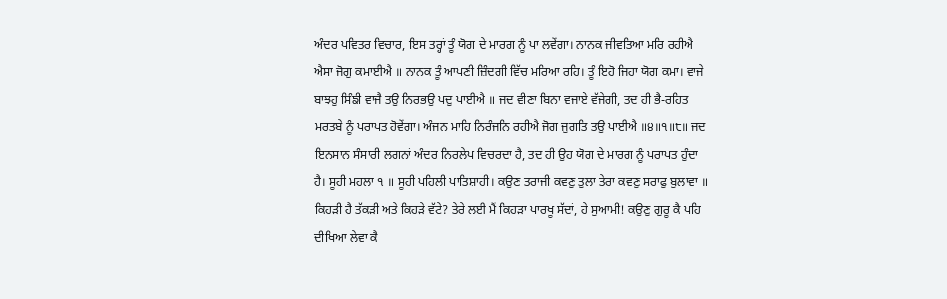ਅੰਦਰ ਪਵਿਤਰ ਵਿਚਾਰ, ਇਸ ਤਰ੍ਹਾਂ ਤੂੰ ਯੋਗ ਦੇ ਮਾਰਗ ਨੂੰ ਪਾ ਲਵੇਂਗਾ। ਨਾਨਕ ਜੀਵਤਿਆ ਮਰਿ ਰਹੀਐ ਐਸਾ ਜੋਗੁ ਕਮਾਈਐ ॥ ਨਾਨਕ ਤੂੰ ਆਪਣੀ ਜ਼ਿੰਦਗੀ ਵਿੱਚ ਮਰਿਆ ਰਹਿ। ਤੂੰ ਇਹੋ ਜਿਹਾ ਯੋਗ ਕਮਾ। ਵਾਜੇ ਬਾਝਹੁ ਸਿੰਙੀ ਵਾਜੈ ਤਉ ਨਿਰਭਉ ਪਦੁ ਪਾਈਐ ॥ ਜਦ ਵੀਣਾ ਬਿਨਾ ਵਜਾਏ ਵੱਜੇਗੀ, ਤਦ ਹੀ ਭੈ-ਰਹਿਤ ਮਰਤਬੇ ਨੂੰ ਪਰਾਪਤ ਹੋਵੇਂਗਾ। ਅੰਜਨ ਮਾਹਿ ਨਿਰੰਜਨਿ ਰਹੀਐ ਜੋਗ ਜੁਗਤਿ ਤਉ ਪਾਈਐ ॥੪॥੧॥੮॥ ਜਦ ਇਨਸਾਨ ਸੰਸਾਰੀ ਲਗਨਾਂ ਅੰਦਰ ਨਿਰਲੇਪ ਵਿਚਰਦਾ ਹੈ, ਤਦ ਹੀ ਉਹ ਯੋਗ ਦੇ ਮਾਰਗ ਨੂੰ ਪਰਾਪਤ ਹੁੰਦਾ ਹੈ। ਸੂਹੀ ਮਹਲਾ ੧ ॥ ਸੂਹੀ ਪਹਿਲੀ ਪਾਤਿਸ਼ਾਹੀ। ਕਉਣ ਤਰਾਜੀ ਕਵਣੁ ਤੁਲਾ ਤੇਰਾ ਕਵਣੁ ਸਰਾਫੁ ਬੁਲਾਵਾ ॥ ਕਿਹੜੀ ਹੈ ਤੱਕੜੀ ਅਤੇ ਕਿਹੜੇ ਵੱਟੇ? ਤੇਰੇ ਲਈ ਮੈਂ ਕਿਹੜਾ ਪਾਰਖੂ ਸੱਦਾਂ, ਹੇ ਸੁਆਮੀ! ਕਉਣੁ ਗੁਰੂ ਕੈ ਪਹਿ ਦੀਖਿਆ ਲੇਵਾ ਕੈ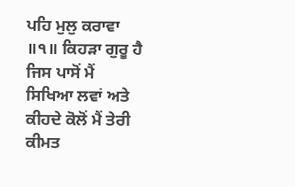ਪਹਿ ਮੁਲੁ ਕਰਾਵਾ ॥੧॥ ਕਿਹੜਾ ਗੁਰੂ ਹੈ ਜਿਸ ਪਾਸੋਂ ਮੈਂ ਸਿਖਿਆ ਲਵਾਂ ਅਤੇ ਕੀਹਦੇ ਕੋਲੋਂ ਮੈਂ ਤੇਰੀ ਕੀਮਤ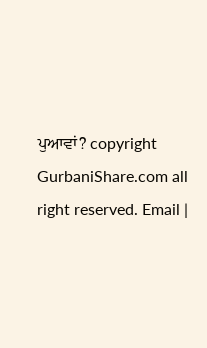ਪੁਆਵਾਂ? copyright GurbaniShare.com all right reserved. Email |